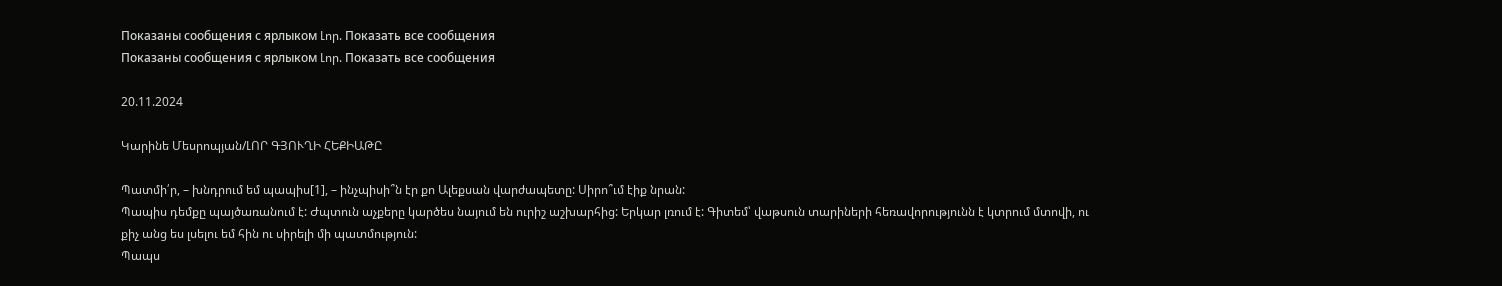Показаны сообщения с ярлыком Լոր. Показать все сообщения
Показаны сообщения с ярлыком Լոր. Показать все сообщения

20.11.2024

Կարինե Մեսրոպյան/ԼՈՐ ԳՅՈՒՂԻ ՀԵՔԻԱԹԸ

Պատմի՛ր, – խնդրում եմ պապիս[1], – ինչպիսի՞ն էր քո Ալեքսան վարժապետը: Սիրո՞ւմ էիք նրան:
Պապիս դեմքը պայծառանում է: Ժպտուն աչքերը կարծես նայում են ուրիշ աշխարհից: Երկար լռում է: Գիտեմ՝ վաթսուն տարիների հեռավորությունն է կտրում մտովի, ու քիչ անց ես լսելու եմ հին ու սիրելի մի պատմություն:
Պապս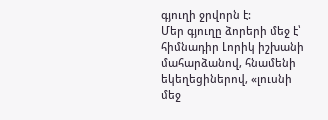գյուղի ջրվորն է:
Մեր գյուղը ձորերի մեջ է՝ հիմնադիր Լորիկ իշխանի մահարձանով, հնամենի եկեղեցիներով, «լուսնի մեջ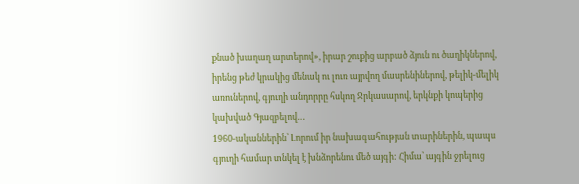քնած խաղաղ արտերով», իրար շուքից արբած ձյուն ու ծաղիկներով, իրենց թեժ կրակից մենակ ու լուռ այրվող մասրենիներով, թելիկ-մելիկ առուներով, գյուղի անդորրը հսկող Ջրկասարով, երկնքի կոպերից կախված Գյազբելով…
1960-ականներին՝ Լորում իր նախագահության տարիներին, պապս գյուղի համար տնկել է խնձորենու մեծ այգի: Հիմա՝ այգին ջրելուց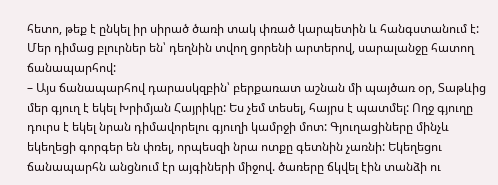հետո, թեք է ընկել իր սիրած ծառի տակ փռած կարպետին և հանգստանում է: Մեր դիմաց բլուրներ են՝ դեղնին տվող ցորենի արտերով, սարալանջը հատող ճանապարհով:
– Այս ճանապարհով դարասկզբին՝ բերքառատ աշնան մի պայծառ օր, Տաթևից մեր գյուղ է եկել Խրիմյան Հայրիկը: Ես չեմ տեսել, հայրս է պատմել: Ողջ գյուղը դուրս է եկել նրան դիմավորելու գյուղի կամրջի մոտ: Գյուղացիները մինչև եկեղեցի գորգեր են փռել, որպեսզի նրա ոտքը գետնին չառնի: Եկեղեցու ճանապարհն անցնում էր այգիների միջով. ծառերը ճկվել էին տանձի ու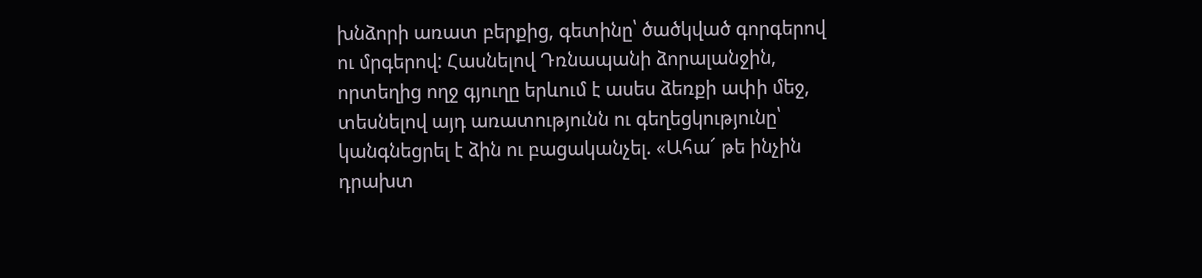խնձորի առատ բերքից, գետինը՝ ծածկված գորգերով ու մրգերով: Հասնելով Դռնապանի ձորալանջին, որտեղից ողջ գյուղը երևում է ասես ձեռքի ափի մեջ, տեսնելով այդ առատությունն ու գեղեցկությունը՝ կանգնեցրել է ձին ու բացականչել. «Ահա՜ թե ինչին դրախտ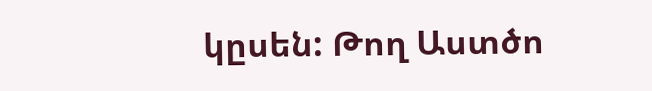կըսեն: Թող Աստծո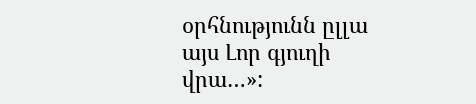օրհնությունն ըլլա այս Լոր գյուղի վրա…»: